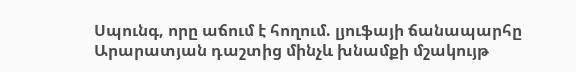Սպունգ, որը աճում է հողում. լյուֆայի ճանապարհը Արարատյան դաշտից մինչև խնամքի մշակույթ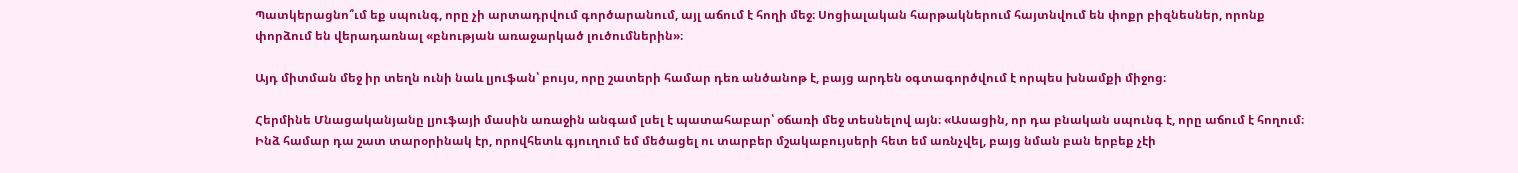Պատկերացնո՞ւմ եք սպունգ, որը չի արտադրվում գործարանում, այլ աճում է հողի մեջ։ Սոցիալական հարթակներում հայտնվում են փոքր բիզնեսներ, որոնք փորձում են վերադառնալ «բնության առաջարկած լուծումներին»։

Այդ միտման մեջ իր տեղն ունի նաև լյուֆան՝ բույս, որը շատերի համար դեռ անծանոթ է, բայց արդեն օգտագործվում է որպես խնամքի միջոց։

Հերմինե Մնացականյանը լյուֆայի մասին առաջին անգամ լսել է պատահաբար՝ օճառի մեջ տեսնելով այն։ «Ասացին, որ դա բնական սպունգ է, որը աճում է հողում։ Ինձ համար դա շատ տարօրինակ էր, որովհետև գյուղում եմ մեծացել ու տարբեր մշակաբույսերի հետ եմ առնչվել, բայց նման բան երբեք չէի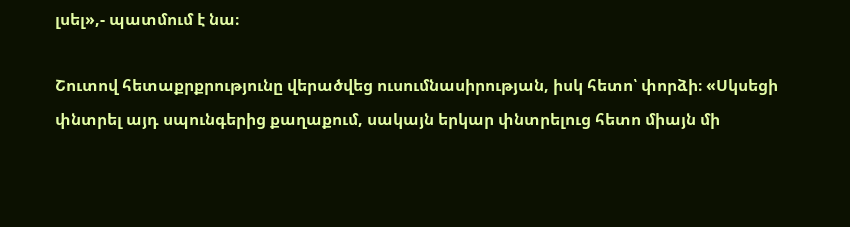լսել»,- պատմում է նա։

Շուտով հետաքրքրությունը վերածվեց ուսումնասիրության, իսկ հետո՝ փորձի։ «Սկսեցի փնտրել այդ սպունգերից քաղաքում, սակայն երկար փնտրելուց հետո միայն մի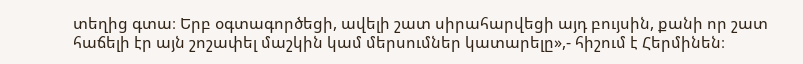տեղից գտա։ Երբ օգտագործեցի, ավելի շատ սիրահարվեցի այդ բույսին, քանի որ շատ հաճելի էր այն շոշափել մաշկին կամ մերսումներ կատարելը»,- հիշում է Հերմինեն։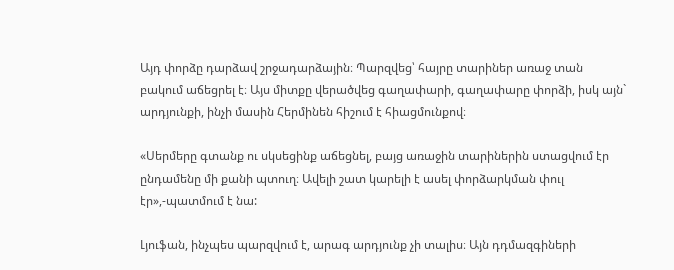Այդ փորձը դարձավ շրջադարձային։ Պարզվեց՝ հայրը տարիներ առաջ տան բակում աճեցրել է։ Այս միտքը վերածվեց գաղափարի, գաղափարը փորձի, իսկ այն` արդյունքի, ինչի մասին Հերմինեն հիշում է հիացմունքով։

«Սերմերը գտանք ու սկսեցինք աճեցնել, բայց առաջին տարիներին ստացվում էր ընդամենը մի քանի պտուղ։ Ավելի շատ կարելի է ասել փորձարկման փուլ էր»,-պատմում է նա:

Լյուֆան, ինչպես պարզվում է, արագ արդյունք չի տալիս։ Այն դդմազգիների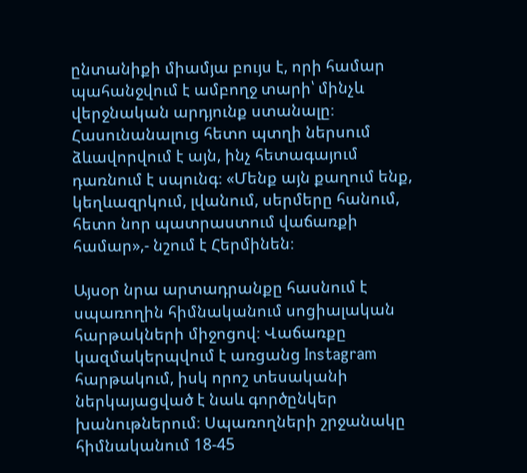ընտանիքի միամյա բույս է, որի համար պահանջվում է ամբողջ տարի՝ մինչև վերջնական արդյունք ստանալը։ Հասունանալուց հետո պտղի ներսում ձևավորվում է այն, ինչ հետագայում դառնում է սպունգ։ «Մենք այն քաղում ենք, կեղևազրկում, լվանում, սերմերը հանում, հետո նոր պատրաստում վաճառքի համար»,- նշում է Հերմինեն։

Այսօր նրա արտադրանքը հասնում է սպառողին հիմնականում սոցիալական հարթակների միջոցով։ Վաճառքը կազմակերպվում է առցանց Instagram հարթակում, իսկ որոշ տեսականի ներկայացված է նաև գործընկեր խանութներում։ Սպառողների շրջանակը հիմնականում 18-45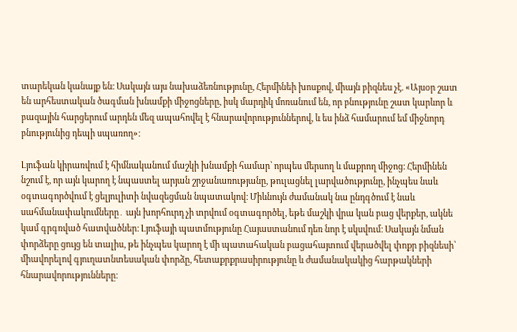տարեկան կանայք են։ Սակայն այս նախաձեռնությունը, Հերմինեի խոսքով, միայն բիզնես չէ. «Այսօր շատ են արհեստական ծագման խնամքի միջոցները, իսկ մարդիկ մոռանում են, որ բնությունը շատ կարևոր և բազային հարցերում արդեն մեզ ապահովել է հնարավորություններով, և ես ինձ համարում եմ միջնորդ բնությունից դեպի սպառող»։

Լյուֆան կիրառվում է հիմնականում մաշկի խնամքի համար՝ որպես մերսող և մաքրող միջոց։ Հերմինեն նշում է, որ այն կարող է նպաստել արյան շրջանառությանը, թուլացնել լարվածությունը, ինչպես նաև օգտագործվում է ցելյուլիտի նվազեցման նպատակով։ Միևնույն ժամանակ նա ընդգծում է նաև սահմանափակումները․ այն խորհուրդ չի տրվում օգտագործել, եթե մաշկի վրա կան բաց վերքեր, ակնե կամ գրգռված հատվածներ։ Լյուֆայի պատմությունը Հայաստանում դեռ նոր է սկսվում։ Սակայն նման փորձերը ցույց են տալիս, թե ինչպես կարող է մի պատահական բացահայտում վերածվել փոքր բիզնեսի՝ միավորելով գյուղատնտեսական փորձը, հետաքրքրասիրությունը և ժամանակակից հարթակների հնարավորությունները։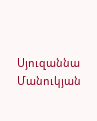Սյուզաննա Մանուկյան